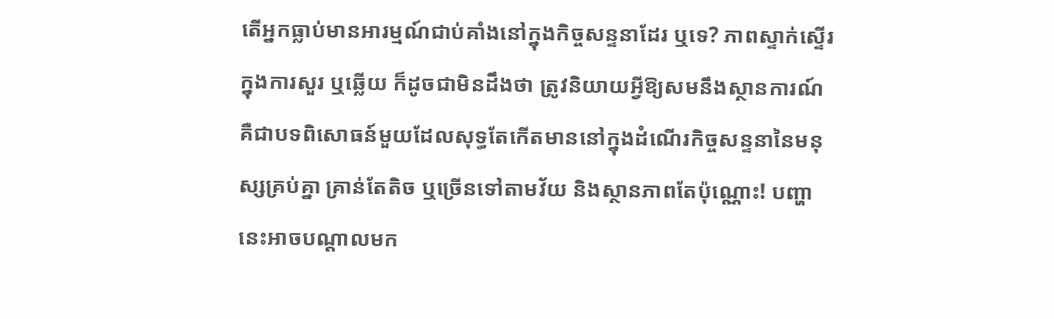តើអ្នកធ្លាប់មានអារម្មណ៍ជាប់គាំងនៅក្នុងកិច្ចសន្ទនាដែរ ឬទេ? ភាពស្ទាក់ស្ទើរក្នុងការសួរ ឬឆ្លើយ ក៏ដូចជាមិនដឹងថា ត្រូវនិយាយអ្វីឱ្យសមនឹងស្ថានការណ៍ គឺជាបទពិសោធន៍មួយដែលសុទ្ធតែកើតមាននៅក្នុងដំណើរកិច្ចសន្ទនានៃមនុស្សគ្រប់គ្នា គ្រាន់តែតិច ឬច្រើនទៅតាមវ័យ និងស្ថានភាពតែប៉ុណ្ណោះ! បញ្ហានេះអាចបណ្ដាលមក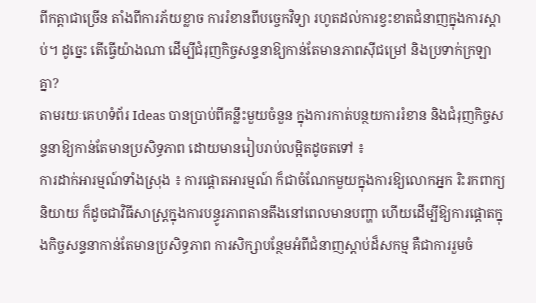ពីកត្តាជាច្រើន តាំងពីការភ័យខ្លាច ការរំខានពីបច្ចេកវិទ្យា រហូតដល់ការខ្វះខាតជំនាញក្នុងការស្តាប់។ ដូច្នេះ តើធ្វើយ៉ាងណា ដើម្បីជំរុញកិច្ចសន្ទនាឱ្យកាន់តែមានភាពស៊ីជម្រៅ និងប្រទាក់ក្រឡាគ្នា?
តាមរយៈគេហទំព័រ Ideas បានប្រាប់ពីគន្លឹះមួយចំនួន ក្នុងការកាត់បន្ថយការរំខាន និងជំរុញកិច្ចសន្ទនាឱ្យកាន់តែមានប្រសិទ្ធភាព ដោយមានរៀបរាប់លម្អិតដូចតទៅ ៖
ការដាក់អារម្មណ៍ទាំងស្រុង ៖ ការផ្តោតអារម្មណ៍ ក៏ជាចំណែកមួយក្នុងការឱ្យលោកអ្នក រិះរកពាក្យនិយាយ ក៏ដូចជាវិធីសាស្រ្តក្នុងការបន្ធូរភាពតានតឹងនៅពេលមានបញ្ហា ហើយដើម្បីឱ្យការផ្តោតក្នុងកិច្ចសន្ទនាកាន់តែមានប្រសិទ្ធភាព ការសិក្សាបន្ថែមអំពីជំនាញស្តាប់ដ៏សកម្ម គឺជាការរួមចំ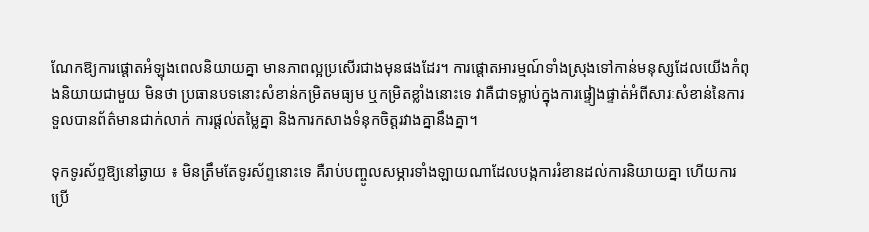ណែកឱ្យការផ្តោតអំឡុងពេលនិយាយគ្នា មានភាពល្អប្រសើរជាងមុនផងដែរ។ ការផ្តោតអារម្មណ៍ទាំងស្រុងទៅកាន់មនុស្សដែលយើងកំពុងនិយាយជាមួយ មិនថា ប្រធានបទនោះសំខាន់កម្រិតមធ្យម ឬកម្រិតខ្លាំងនោះទេ វាគឺជាទម្លាប់ក្នុងការផ្ទៀងផ្ទាត់អំពីសារៈសំខាន់នៃការទួលបានព័ត៌មានជាក់លាក់ ការផ្តល់តម្លៃគ្នា និងការកសាងទំនុកចិត្តរវាងគ្នានឹងគ្នា។

ទុកទូរស័ព្ទឱ្យនៅឆ្ងាយ ៖ មិនត្រឹមតែទូរស័ព្ទនោះទេ គឺរាប់បញ្ចូលសម្ភារទាំងឡាយណាដែលបង្កការរំខានដល់ការនិយាយគ្នា ហើយការប្រើ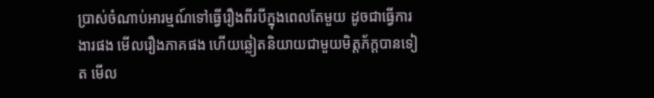ប្រាស់ចំណាប់អារម្មណ៍ទៅធ្វើរឿងពីរបីក្នុងពេលតែមួយ ដូចជាធ្វើការងារផង មើលរឿងភាគផង ហើយឆ្លៀតនិយាយជាមួយមិត្តភ័ក្តបានទៀត មើល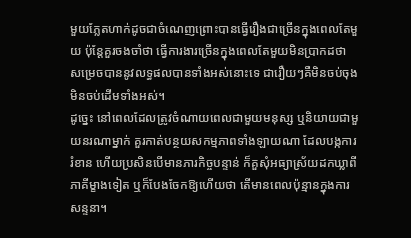មួយភ្លែតហាក់ដូចជាចំណេញព្រោះបានធ្វើរឿងជាច្រើនក្នុងពេលតែមួយ ប៉ុន្តែគួរចងចាំថា ធ្វើការងារច្រើនក្នុងពេលតែមួយមិនប្រាកដថា សម្រេចបាននូវលទ្ធផលបានទាំងអស់នោះទេ ជារឿយៗគឺមិនចប់ចុង មិនចប់ដើមទាំងអស់។
ដូច្នេះ នៅពេលដែលត្រូវចំណាយពេលជាមួយមនុស្ស ឬនិយាយជាមួយនរណាម្នាក់ គួរកាត់បន្ថយសកម្មភាពទាំងឡាយណា ដែលបង្កការរំខាន ហើយប្រសិនបើមានភារកិច្ចបន្ទាន់ ក៏គួសុំអធ្យាស្រ័យដកឃ្លាពីភាគីម្ខាងទៀត ឬក៏បែងចែកឱ្យហើយថា តើមានពេលប៉ុន្មានក្នុងការសន្ទនា។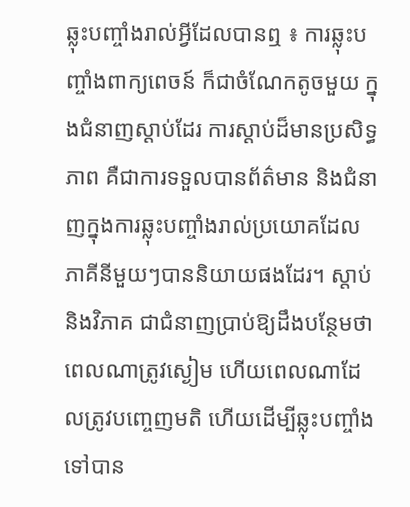ឆ្លុះបញ្ចាំងរាល់អ្វីដែលបានឮ ៖ ការឆ្លុះបញ្ចាំងពាក្យពេចន៍ ក៏ជាចំណែកតូចមួយ ក្នុងជំនាញស្តាប់ដែរ ការស្តាប់ដ៏មានប្រសិទ្ធភាព គឺជាការទទួលបានព័ត៌មាន និងជំនាញក្នុងការឆ្លុះបញ្ចាំងរាល់ប្រយោគដែលភាគីនីមួយៗបាននិយាយផងដែរ។ ស្តាប់និងវិភាគ ជាជំនាញប្រាប់ឱ្យដឹងបន្ថែមថា ពេលណាត្រូវស្ងៀម ហើយពេលណាដែលត្រូវបញ្ចេញមតិ ហើយដើម្បីឆ្លុះបញ្ចាំងទៅបាន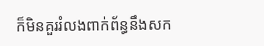ក៏មិនគួររំលងពាក់ព័ន្ធនឹងសក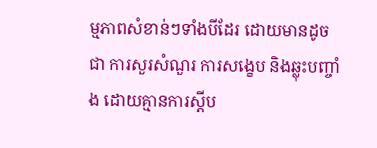ម្មភាពសំខាន់ៗទាំងបីដែរ ដោយមានដូចជា ការសួរសំណួរ ការសង្ខេប និងឆ្លុះបញ្ចាំង ដោយគ្មានការស្ដីប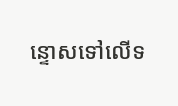ន្ទោសទៅលើទ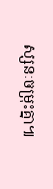ស្សនៈចម្រុះគ្នា៕